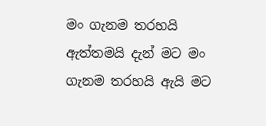මං ගැනම තරහයි
ඇත්තමයි දැන් මට මං ගැනම තරහයි ඇයි මට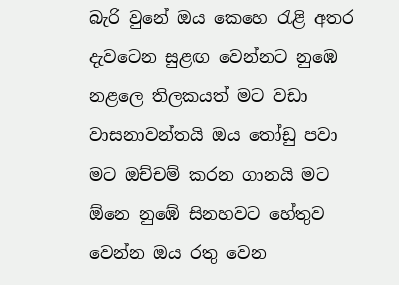බැරි වුනේ ඔය කෙහෙ රැළි අතර දැවටෙන සුළඟ වෙන්නට නුඹෙ නළලෙ තිලකයත් මට වඩා වාසනාවන්තයි ඔය තෝඩු පවා මට ඔච්චම් කරන ගානයි මට ඕනෙ නුඹේ සිනහවට හේතුව වෙන්න ඔය රතු වෙන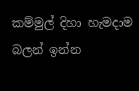කම්මුල් දිහා හැමදාම බලන් ඉන්න